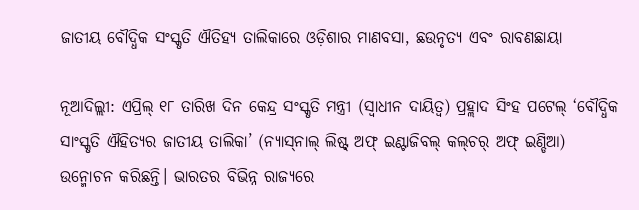ଜାତୀୟ ବୌଦ୍ଧିକ ସଂସ୍କୃତି ଐତିହ୍ୟ ତାଲିକାରେ ଓଡ଼ିଶାର ମାଣବସା, ଛଉନୃତ୍ୟ ଏବଂ ରାବଣଛାୟା

ନୂଆଦିଲ୍ଲୀ: ଏପ୍ରିଲ୍ ୧୮ ତାରିଖ ଦିନ କେନ୍ଦ୍ର ସଂସ୍କୃତି ମନ୍ତ୍ରୀ (ସ୍ବାଧୀନ ଦାୟିତ୍ବ) ପ୍ରହ୍ଲାଦ ସିଂହ ପଟେଲ୍ ‘ବୌଦ୍ଧିକ ସାଂସ୍କୃତି ଐହିତ୍ୟର ଜାତୀୟ ତାଲିକା’ (ନ୍ୟାସ୍‌ନାଲ୍ ଲିଷ୍ଟ୍‌ ଅଫ୍ ଇଣ୍ଟାଜିବଲ୍ କଲ୍‌ଚର୍ ଅଫ୍ ଇଣ୍ଡିଆ) ଉନ୍ମୋଚନ କରିଛନ୍ତି। ଭାରତର ବିଭିନ୍ନ ରାଜ୍ୟରେ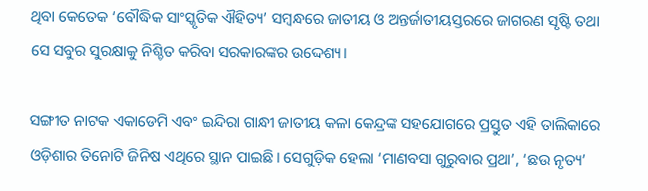ଥିବା କେତେକ ‘ବୌଦ୍ଧିକ ସାଂସ୍କୃତିକ ଐହିତ୍ୟ’ ସମ୍ବନ୍ଧରେ ଜାତୀୟ ଓ ଅନ୍ତର୍ଜାତୀୟସ୍ତରରେ ଜାଗରଣ ସୃଷ୍ଟି ତଥା ସେ ସବୁର ସୁରକ୍ଷାକୁ ନିଶ୍ଚିତ କରିବା ସରକାରଙ୍କର ଉଦ୍ଦେଶ୍ୟ।

ସଙ୍ଗୀତ ନାଟକ ଏକାଡେମି ଏବଂ ଇନ୍ଦିରା ଗାନ୍ଧୀ ଜାତୀୟ କଳା କେନ୍ଦ୍ରଙ୍କ ସହଯୋଗରେ ପ୍ରସ୍ତୁତ ଏହି ତାଲିକାରେ ଓଡ଼ିଶାର ତିନୋଟି ଜିନିଷ ଏଥିରେ ସ୍ଥାନ ପାଇଛି। ସେଗୁଡ଼ିକ ହେଲା ‘ମାଣବସା ଗୁରୁବାର ପ୍ରଥା’, ‘ଛଉ ନୃତ୍ୟ’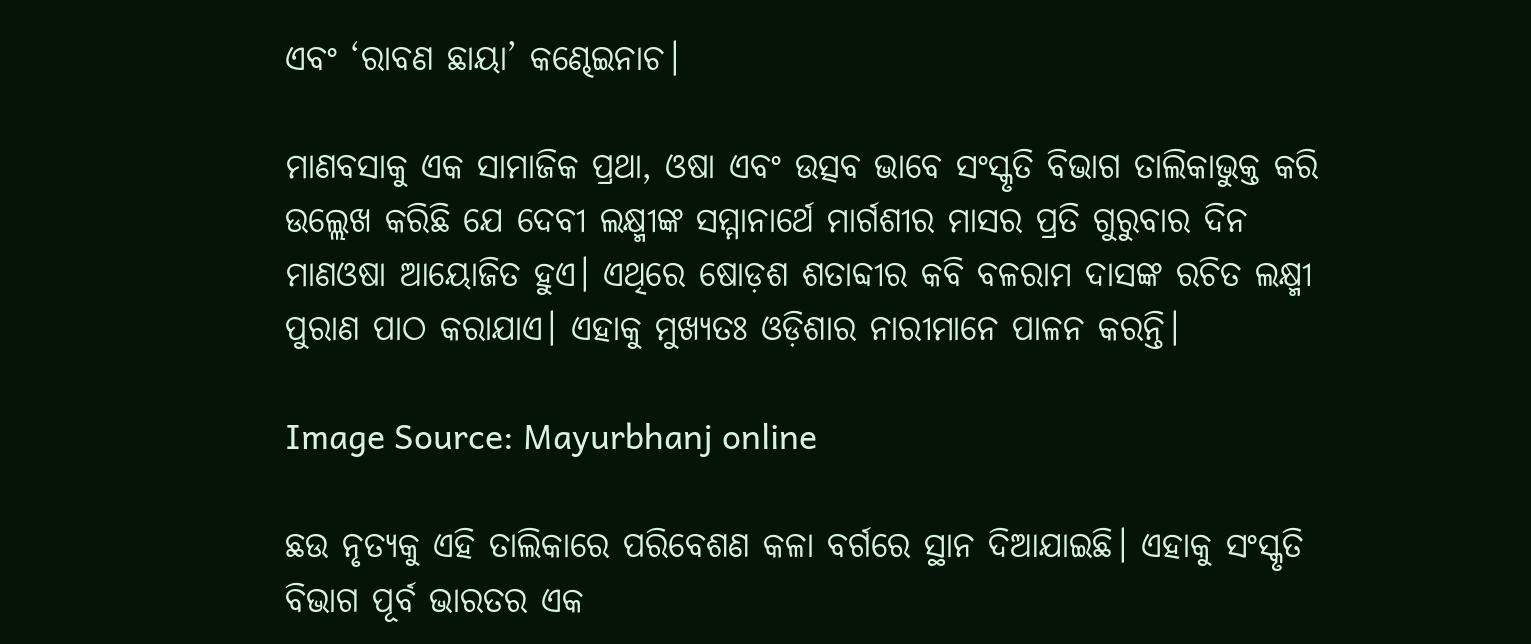ଏବଂ ‘ରାବଣ ଛାୟା’ କଣ୍ଢେଇନାଚ।

ମାଣବସାକୁ ଏକ ସାମାଜିକ ପ୍ରଥା, ଓଷା ଏବଂ ଉତ୍ସବ ଭାବେ ସଂସ୍କୃତି ବିଭାଗ ତାଲିକାଭୁକ୍ତ କରି ଉଲ୍ଲେଖ କରିଛି ଯେ ଦେବୀ ଲକ୍ଷ୍ମୀଙ୍କ ସମ୍ମାନାର୍ଥେ ମାର୍ଗଶୀର ମାସର ପ୍ରତି ଗୁରୁବାର ଦିନ ମାଣଓଷା ଆୟୋଜିତ ହୁଏ। ଏଥିରେ ଷୋଡ଼ଶ ଶତାବ୍ଦୀର କବି ବଳରାମ ଦାସଙ୍କ ରଚିତ ଲକ୍ଷ୍ମୀ ପୁରାଣ ପାଠ କରାଯାଏ। ଏହାକୁ ମୁଖ୍ୟତଃ ଓଡ଼ିଶାର ନାରୀମାନେ ପାଳନ କରନ୍ତି।

Image Source: Mayurbhanj online

ଛଉ ନୃତ୍ୟକୁ ଏହି ତାଲିକାରେ ପରିବେଶଣ କଳା ବର୍ଗରେ ସ୍ଥାନ ଦିଆଯାଇଛି। ଏହାକୁ ସଂସ୍କୃତି ବିଭାଗ ପୂର୍ବ ଭାରତର ଏକ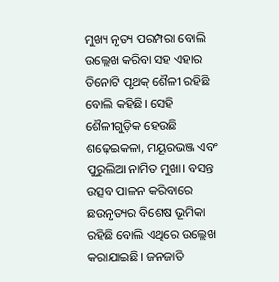ମୁଖ୍ୟ ନୃତ୍ୟ ପରମ୍ପରା ବୋଲି ଉଲ୍ଲେଖ କରିବା ସହ ଏହାର ତିନୋଟି ପୃଥକ୍ ଶୈଳୀ ରହିଛି ବୋଲି କହିଛି। ସେହି ଶୈଳୀଗୁଡ଼ିକ ହେଉଛି ଶଢ଼େଇକଳା, ମୟୂରଭଞ୍ଜ ଏବଂ ପୁରୁଲିଆ ନାମିତ ମୁଖା। ବସନ୍ତ ଉତ୍ସବ ପାଳନ କରିବାରେ ଛଉନୃତ୍ୟର ବିଶେଷ ଭୂମିକା ରହିଛି ବୋଲି ଏଥିରେ ଉଲ୍ଲେଖ କରାଯାଇଛି। ଜନଜାତି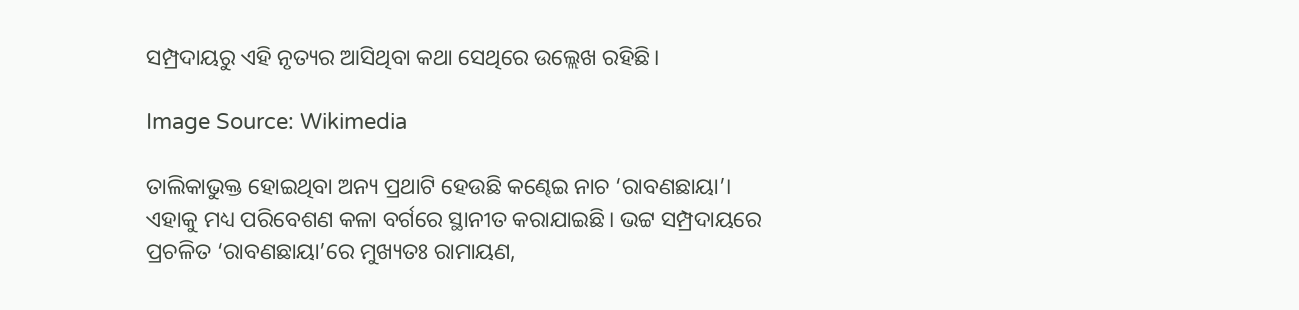ସମ୍ପ୍ରଦାୟରୁ ଏହି ନୃତ୍ୟର ଆସିଥିବା କଥା ସେଥିରେ ଉଲ୍ଲେଖ ରହିଛି।

Image Source: Wikimedia

ତାଲିକାଭୁକ୍ତ ହୋଇଥିବା ଅନ୍ୟ ପ୍ରଥାଟି ହେଉଛି କଣ୍ଢେଇ ନାଚ ‘ରାବଣଛାୟା’। ଏହାକୁ ମଧ୍ୟ ପରିବେଶଣ କଳା ବର୍ଗରେ ସ୍ଥାନୀତ କରାଯାଇଛି। ଭଟ୍ଟ ସମ୍ପ୍ରଦାୟରେ ପ୍ରଚଳିତ ‘ରାବଣଛାୟା’ରେ ମୁଖ୍ୟତଃ ରାମାୟଣ,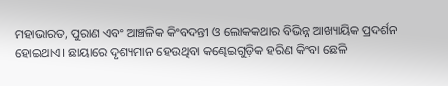ମହାଭାରତ, ପୁରାଣ ଏବଂ ଆଞ୍ଚଳିକ କିଂବଦନ୍ତୀ ଓ ଲୋକକଥାର ବିଭିନ୍ନ ଆଖ୍ୟାୟିକ ପ୍ରଦର୍ଶନ ହୋଇଥାଏ। ଛାୟାରେ ଦୃଶ୍ୟମାନ ହେଉଥିବା କଣ୍ଢେଇଗୁଡ଼ିକ ହରିଣ କିଂବା ଛେଳି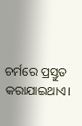ଚର୍ମରେ ପ୍ରସ୍ତୁତ କରାଯାଇଥାଏ।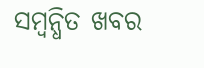ସମ୍ବନ୍ଧିତ ଖବର